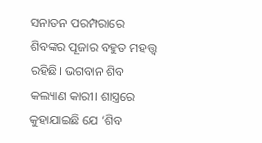ସନାତନ ପରମ୍ପରାରେ ଶିବଙ୍କର ପୂଜାର ବହୁତ ମହତ୍ତ୍ବ ରହିଛି। ଭଗବାନ ଶିବ କଲ୍ୟାଣ କାରୀ। ଶାସ୍ତ୍ରରେ କୁହାଯାଇଛି ଯେ ‘ଶିବ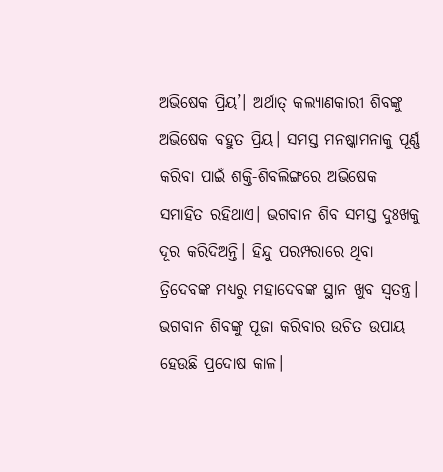ଅଭିଷେକ ପ୍ରିୟ’। ଅର୍ଥାତ୍ କଲ୍ୟାଣକାରୀ ଶିବଙ୍କୁ ଅଭିଷେକ ବହୁତ ପ୍ରିୟ। ସମସ୍ତ ମନଷ୍କାମନାକୁ ପୂର୍ଣ୍ଣ କରିବା ପାଇଁ ଶକ୍ତି-ଶିବଲିଙ୍ଗରେ ଅଭିଷେକ ସମାହିତ ରହିଥାଏ। ଭଗବାନ ଶିବ ସମସ୍ତ ଦୁଃଖକୁ ଦୂର କରିଦିଅନ୍ତି। ହିନ୍ଦୁ ପରମ୍ପରାରେ ଥିବା ତ୍ରିଦେବଙ୍କ ମଧ୍ୟରୁ ମହାଦେବଙ୍କ ସ୍ଥାନ ଖୁବ ସ୍ୱତନ୍ତ୍ର। ଭଗବାନ ଶିବଙ୍କୁ ପୂଜା କରିବାର ଉଚିତ ଉପାୟ ହେଉଛି ପ୍ରଦୋଷ କାଳ।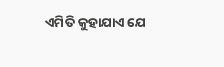ଏମିତି କୁହାଯାଏ ଯେ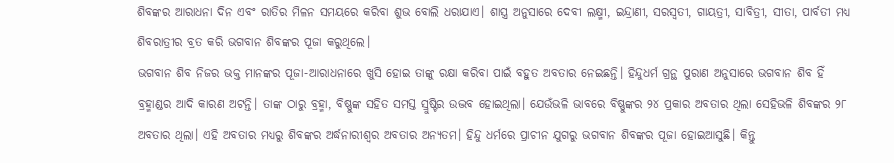ଶିବଙ୍କର ଆରାଧନା ଦିନ ଏବଂ ରାତିର ମିଳନ ସମୟରେ କରିବା ଶୁଭ ବୋଲି ଧରାଯାଏ। ଶାସ୍ତ୍ର ଅନୁସାରେ ଦେବୀ ଲକ୍ଷ୍ମୀ, ଇନ୍ଦ୍ରାଣୀ, ସରସ୍ବତୀ, ଗାୟତ୍ରୀ, ସାବିତ୍ରୀ, ସୀତା, ପାର୍ବତୀ ମଧ୍ୟ ଶିବରାତ୍ରୀର ବ୍ରତ କରି ଭଗବାନ ଶିବଙ୍କର ପୂଜା କରୁଥିଲେ।
ଭଗବାନ ଶିବ ନିଜର ଭକ୍ତ ମାନଙ୍କର ପୂଜା-ଆରାଧନାରେ ଖୁସି ହୋଇ ତାଙ୍କୁ ରକ୍ଷା କରିବା ପାଇଁ ବହୁତ ଅବତାର ନେଇଛନ୍ତି। ହିନ୍ଦୁଧର୍ମ ଗ୍ରନ୍ଥ ପୁରାଣ ଅନୁସାରେ ଭଗବାନ ଶିବ ହିଁ ବ୍ରହ୍ମାଣ୍ଡର ଆଦି କାରଣ ଅଟନ୍ତି। ତାଙ୍କ ଠାରୁ ବ୍ରହ୍ମା, ବିଷ୍ଣୁଙ୍କ ସହିତ ସମସ୍ତ ସ୍ରୁଷ୍ଟିର ଉଦ୍ଭବ ହୋଇଥିଲା। ଯେଉଁଭଳି ଭାବରେ ବିଷ୍ଣୁଙ୍କର ୨୪ ପ୍ରକାର ଅବତାର ଥିଲା ସେହିଭଳି ଶିବଙ୍କର ୨୮ ଅବତାର ଥିଲା। ଏହି ଅବତାର ମଧ୍ୟରୁ ଶିବଙ୍କର ଅର୍ଦ୍ଧନାରୀଶ୍ବର ଅବତାର ଅନ୍ୟତମ। ହିନ୍ଦୁ ଧର୍ମରେ ପ୍ରାଚୀନ ଯୁଗରୁ ଭଗବାନ ଶିବଙ୍କର ପୂଜା ହୋଇଆସୁଛି। କିନ୍ତୁ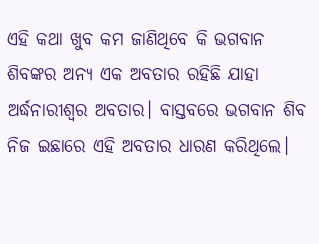ଏହି କଥା ଖୁବ କମ ଜାଣିଥିବେ କି ଭଗବାନ ଶିବଙ୍କର ଅନ୍ୟ ଏକ ଅବତାର ରହିଛି ଯାହା ଅର୍ଦ୍ଧନାରୀଶ୍ବର ଅବତାର। ବାସ୍ତବରେ ଭଗବାନ ଶିବ ନିଜ ଇଛାରେ ଏହି ଅବତାର ଧାରଣ କରିଥିଲେ।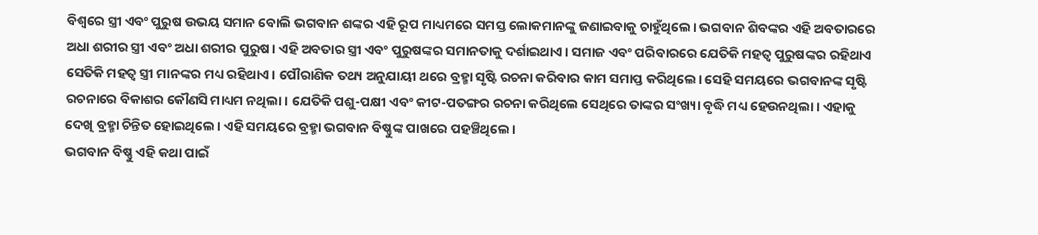ବିଶ୍ବରେ ସ୍ତ୍ରୀ ଏବଂ ପୁରୁଷ ଉଭୟ ସମାନ ବୋଲି ଭଗବାନ ଶଙ୍କର ଏହି ରୂପ ମାଧ୍ୟମରେ ସମସ୍ତ ଲୋକମାନଙ୍କୁ ଜଣାଇବାକୁ ଚାହୁଁଥିଲେ। ଭଗବାନ ଶିବଙ୍କର ଏହି ଅବତାରରେ ଅଧା ଶରୀର ସ୍ତ୍ରୀ ଏବଂ ଅଧା ଶରୀର ପୁରୁଷ। ଏହି ଅବତାର ସ୍ତ୍ରୀ ଏବଂ ପୁରୁଷଙ୍କର ସମାନତାକୁ ଦର୍ଶାଇଥାଏ। ସମାଜ ଏବଂ ପରିବାରରେ ଯେତିକି ମହତ୍ବ ପୁରୁଷଙ୍କର ରହିଥାଏ ସେତିକି ମହତ୍ବ ସ୍ତ୍ରୀ ମାନଙ୍କର ମଧ୍ୟ ରହିଥାଏ। ପୌରାଣିକ ତଥ୍ୟ ଅନୁଯାୟୀ ଥରେ ବ୍ରହ୍ମା ସୃଷ୍ଟି ରଚନା କରିବାର କାମ ସମାପ୍ତ କରିଥିଲେ। ସେହି ସମୟରେ ଭଗବାନଙ୍କ ସୃଷ୍ଟି ରଚନାରେ ବିକାଶର କୌଣସି ମାଧ୍ୟମ ନଥିଲା। ଯେତିକି ପଶୁ-ପକ୍ଷୀ ଏବଂ କୀଟ-ପତଙ୍ଗର ରଚନା କରିଥିଲେ ସେଥିରେ ତାଙ୍କର ସଂଖ୍ୟା ବୃଦ୍ଧି ମଧ୍ୟ ହେଉନଥିଲା। ଏହାକୁ ଦେଖି ବ୍ରହ୍ମା ଚିନ୍ତିତ ହୋଇଥିଲେ। ଏହି ସମୟରେ ବ୍ରହ୍ମା ଭଗବାନ ବିଷ୍ଣୁଙ୍କ ପାଖରେ ପହଞ୍ଚିଥିଲେ।
ଭଗବାନ ବିଷ୍ଣୁ ଏହି କଥା ପାଇଁ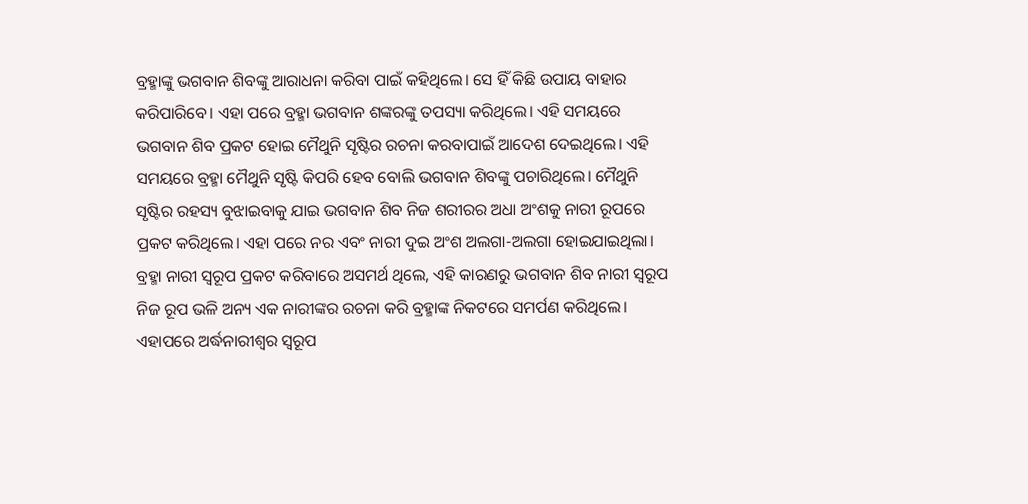ବ୍ରହ୍ମାଙ୍କୁ ଭଗବାନ ଶିବଙ୍କୁ ଆରାଧନା କରିବା ପାଇଁ କହିଥିଲେ। ସେ ହିଁ କିଛି ଉପାୟ ବାହାର କରିପାରିବେ। ଏହା ପରେ ବ୍ରହ୍ମା ଭଗବାନ ଶଙ୍କରଙ୍କୁ ତପସ୍ୟା କରିଥିଲେ। ଏହି ସମୟରେ ଭଗବାନ ଶିବ ପ୍ରକଟ ହୋଇ ମୈଥୁନି ସୃଷ୍ଟିର ରଚନା କରବାପାଇଁ ଆଦେଶ ଦେଇଥିଲେ। ଏହି ସମୟରେ ବ୍ରହ୍ମା ମୈଥୁନି ସୃଷ୍ଟି କିପରି ହେବ ବୋଲି ଭଗବାନ ଶିବଙ୍କୁ ପଚାରିଥିଲେ। ମୈଥୁନି ସୃଷ୍ଟିର ରହସ୍ୟ ବୁଝାଇବାକୁ ଯାଇ ଭଗବାନ ଶିବ ନିଜ ଶରୀରର ଅଧା ଅଂଶକୁ ନାରୀ ରୂପରେ ପ୍ରକଟ କରିଥିଲେ। ଏହା ପରେ ନର ଏବଂ ନାରୀ ଦୁଇ ଅଂଶ ଅଲଗା-ଅଲଗା ହୋଇଯାଇଥିଲା। ବ୍ରହ୍ମା ନାରୀ ସ୍ବରୂପ ପ୍ରକଟ କରିବାରେ ଅସମର୍ଥ ଥିଲେ, ଏହି କାରଣରୁ ଭଗବାନ ଶିବ ନାରୀ ସ୍ବରୂପ ନିଜ ରୂପ ଭଳି ଅନ୍ୟ ଏକ ନାରୀଙ୍କର ରଚନା କରି ବ୍ରହ୍ମାଙ୍କ ନିକଟରେ ସମର୍ପଣ କରିଥିଲେ। ଏହାପରେ ଅର୍ଦ୍ଧନାରୀଶ୍ବର ସ୍ବରୂପ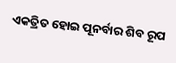ଏକତ୍ରିତ ହୋଇ ପୂନର୍ବାର ଶିବ ରୂପ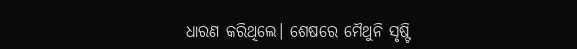ଧାରଣ କରିଥିଲେ। ଶେଷରେ ମୈଥୁନି ସୃଷ୍ଟି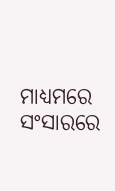ମାଧ୍ୟମରେ ସଂସାରରେ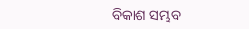ବିକାଶ ସମ୍ଭବ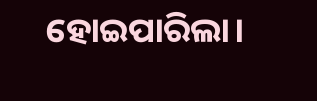ହୋଇପାରିଲା।